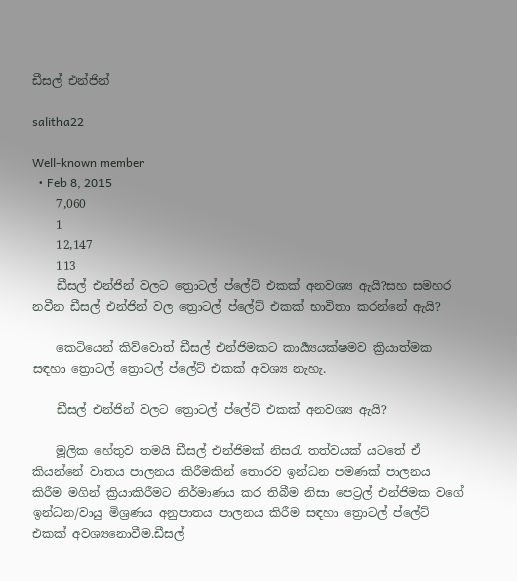ඩීසල් එන්ජින්

salitha22

Well-known member
  • Feb 8, 2015
    7,060
    1
    12,147
    113
    ඩීසල් එන්ජින් වලට ත්‍රොටල් ප්ලේට් එකක් අනවශ්‍ය ඇ‌යි?සහ සමහර නවීන ඩීසල් එන්ජින් වල ත්‍රොටල් ප්ලේට් එකක් භාවිතා කරන්නේ ඇයි?

    කෙටියෙන් කිව්වොත් ඩීසල් එන්ජිමකට කාර්‍ය්‍යයක්ෂමව ක්‍රියාත්මක සඳහා ත්‍රොටල් ත්‍රොටල් ප්ලේට් එකක් අවශ්‍ය නැහැ.

    ඩීසල් එන්ජින් වලට ත්‍රොටල් ප්ලේට් එකක් අනවශ්‍ය ඇ‌යි?

    මූලික හේතුව තමයි ඩීසල් එන්ජිමක් නිසරැ තත්වයක් යටතේ ඒ‌ කියන්නේ වාතය පාලනය කිරීමකින් තොරව ඉන්ධන පමණක් පාලනය කිරීම මගින් ක්‍රියාකිරීමට නිර්මාණය කර තිබීම නිසා පෙට්‍රල් එන්ජිමක වගේ ඉන්ධන/වායු මිශ්‍රණය අනුපාතය පාලනය කිරීම සඳහා ත්‍රොටල් ප්ලේට් එකක් අවශ්‍යනොවීම.ඩීසල්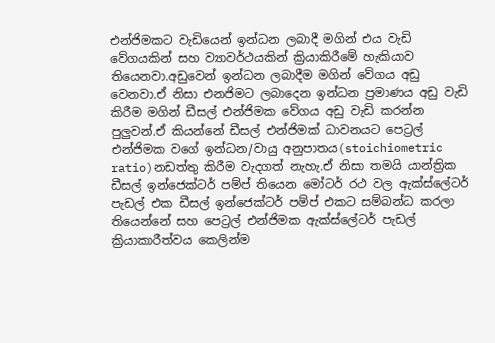එන්ජිමකට වැඩියෙන් ඉන්ධන ලබාදී මගින් එය වැඩි වේගයකින් සහ ව්‍යාවර්ථයකින් ක්‍රියාකිරීමේ හැකියාව තියෙනවා.අඩුවෙන් ඉන්ධන ලබාදීම මගින් වේගය අඩු වෙනවා.ඒ‌ නිසා එනජිමට ලබාදෙන ඉන්ධන ප්‍රමාණය අඩු වැඩි කිරීම මගින් ඩීසල් එන්ජිමක වේගය අඩු වැඩි කරන්න පුලුවන්.ඒ‌ කියන්නේ ඩීසල් එන්ජිමක් ධාවනයට පෙට්‍රල් එන්ජිමක වගේ ඉන්ධන/වායු අනුපාතය(stoichiometric ratio)නඩත්තු කිරීම වැදගත් නැහැ.ඒ‌ නිසා තමයි යාන්ත්‍රික ඩීසල් ඉන්ජෙක්ටර් පම්ප් තියෙන මෝටර් රථ වල ඇ‌ක්ස්ලේටර් පැඩල් එක ඩීසල් ඉන්ජෙක්ටර් පම්ප් එකට සම්බන්ධ කරලා තියෙන්නේ සහ පෙට්‍රල් එන්ජිමක ඇ‌ක්ස්ලේටර් පැඩල් ක්‍රියාකාරීත්වය කෙලින්ම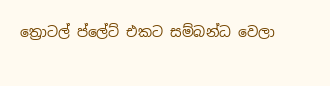ත්‍රොටල් ප්ලේට් එකට සම්බන්ධ වෙලා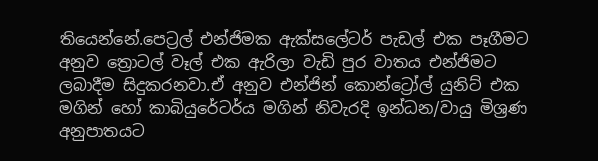තියෙන්නේ.පෙට්‍රල් එන්ජිමක ඇ‌ක්සලේටර් පැඩල් එක පෑගීමට අනුව ත්‍රොටල් වෑල් එක ඇ‌රිලා වැඩි පුර වාතය එන්ජිමට ලබාදීම සිදුකරනවා.ඒ‌ අනුව එන්ජින් කොන්ට්‍රෝල් යුනිට් එක මගින් හෝ කාබියුරේටර්ය මගින් නිවැරදි ඉන්ධන/වායු මිශ්‍රණ අනුපාතයට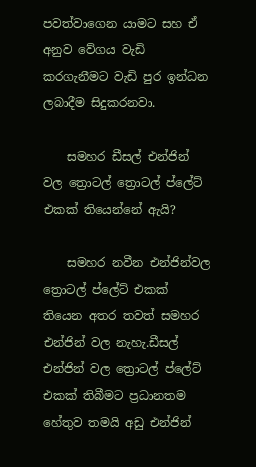පවත්වාගෙන යාමට සහ ඒ‌ අනුව වේගය වැඩි කරගැනීමට වැඩි පුර ඉන්ධන ලබාදීම සිදුකරනවා.

    සමහර ඩීසල් එන්ජින් වල ත්‍රොටල් ත්‍රොටල් ප්ලේට් එකක් තියෙන්නේ ඇයි?

    සමහර නවීන එන්ජින්වල ත්‍රොටල් ප්ලේට් එකක් තියෙන අතර තවත් සමහර එන්ජින් වල නැහැ.ඩීසල් එන්ජින් වල ත්‍රොටල් ප්ලේට් එකක් තිබීමට ප්‍රධානතම හේතුව තමයි අඩු එන්ජින්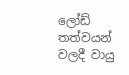ලෝඩ් තත්වයන් වලදී වායු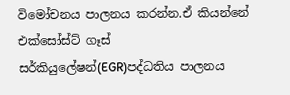විමෝචනය පාලනය කරන්න.ඒ කියන්නේ එක්සෝස්ට් ගෑස් සර්කියුලේෂන්(EGR)පද්ධතිය පාලනය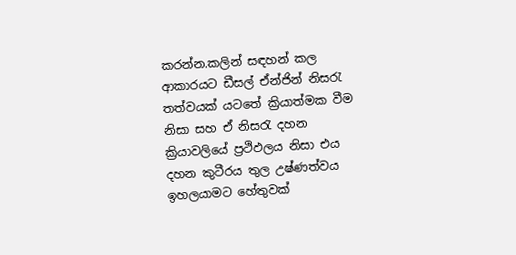කරන්න.කලින් සඳහන් කල ආ‌කාරයට ඩීසල් ඒ‌න්ජින් නිසරැ තත්වයක් යටතේ ක්‍රියාත්මක වීම නිසා සහ ඒ‌ නිසරැ දහන ක්‍රියාවලියේ ප්‍රථිඵලය නිසා එය දහන කුටීරය තුල උෂ්ණත්වය ඉහලයාමට හේතුවක්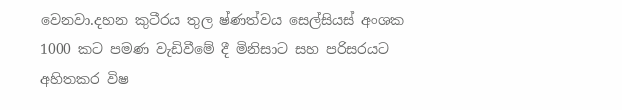වෙනවා.දහන කුටීරය තුල ෂ්ණත්වය සෙල්සියස් අංශක 1000 කට පමණ වැඩිවීමේ දී මිනිසාට සහ පරිසරයට අහිතකර විෂ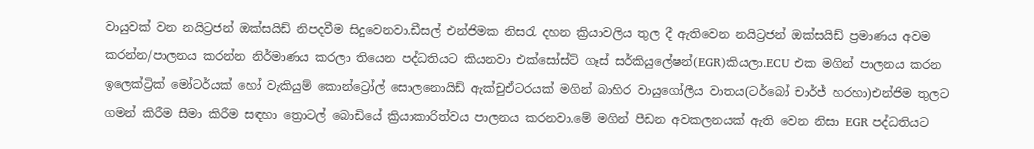වායුවක් වන නයිට්‍රජන් ඔක්සයිඩ් නිපදවීම සිදුවෙනවා.ඩීසල් එන්ජිමක නිසරැ දහන ක්‍රියාවලිය තුල දී ඇතිවෙන නයිට්‍රජන් ඔක්සයිඩ් ප්‍රමාණය අවම කරන්න/පාලනය කරන්න නිර්මාණය කරලා තියෙන පද්ධතියට කියනවා එක්සෝස්ට් ගෑස් සර්කියුලේෂන්(EGR)කියලා.ECU එක මගින් පාලනය කරන ඉලෙක්ට්‍රික් මෝටර්යක් හෝ වැකියුම් කොන්ට්‍රෝල් සොලනොයිඩ් ඇ‌ක්චුඒ‌ටරයක් මගින් බාහිර වායුගෝලීය වාතය(ටර්බෝ චාර්ජ් හරහා)එන්ජිම තුලට ගමන් කිරීම සීමා කිරීම සඳහා ත්‍රොටල් බොඩියේ ක්‍රියාකාරිත්වය පාලනය කරනවා.මේ මගින් පීඩන අවකලනයක් ඇති වෙන නිසා EGR පද්ධතියට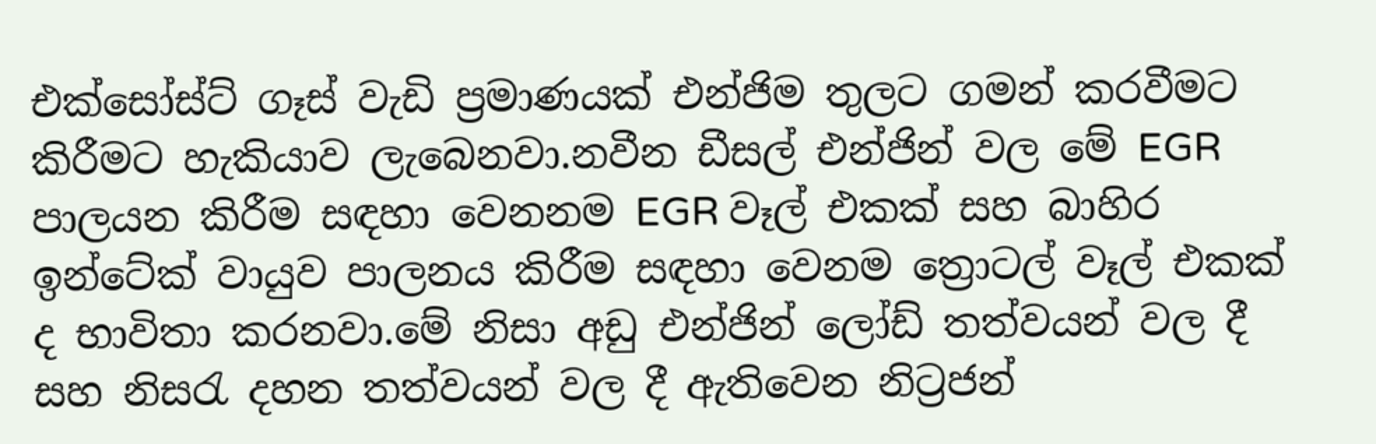එක්සෝස්ට් ගෑස් වැඩි ප්‍රමාණයක් එන්ජිම තුලට ගමන් කරවීමට කිරීමට හැකියාව ලැබෙනවා.නවීන ඩීසල් එන්ජින් වල මේ EGR පාලයන කිරීම සඳහා වෙනනම EGR වෑල් එකක් සහ බාහිර ඉන්ටේක් වායුව පාලනය කිරීම සඳහා වෙනම ත්‍රොටල් වෑල් එකක් ද භාවිතා කරනවා.මේ නිසා අඩු එන්ජින් ලෝඩ් තත්වයන් වල දී සහ නිසරැ දහන තත්වයන් වල දී ඇ‌තිවෙන නිට්‍රජන්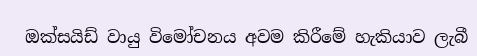ඔක්සයිඩ් වායු විමෝචනය අවම කිරීමේ හැකියාව ලැබී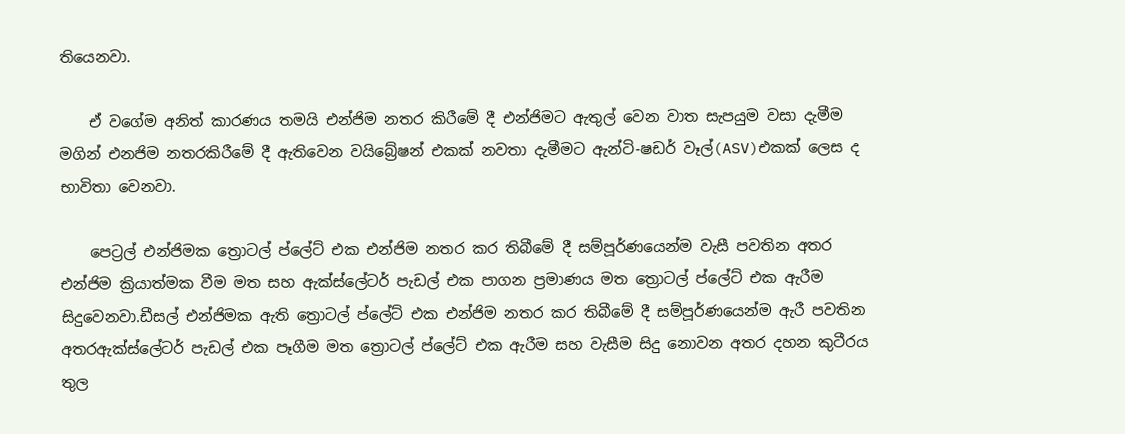තියෙනවා.

    ඒ‌ වගේම අනිත් කාරණය තමයි එන්ජිම නතර කිරීමේ දී එන්ජිමට ඇ‌තුල් වෙන වාත සැපයුම වසා දැමීම මගින් එනජිම නතරකිරීමේ දී ඇ‌තිවෙන වයිබ්‍රේෂන් එකක් නවතා දැමීමට ඇ‌න්ටි-ෂඩර් වෑල්(ASV)එකක් ලෙස ද භාවිතා වෙනවා.

    පෙට්‍රල් එන්ජිමක ත්‍රොටල් ප්ලේට් එක එන්ජිම නතර කර තිබීමේ දී සම්පූර්ණයෙන්ම වැසී පවතින අතර එන්ජිම ක්‍රියාත්මක වීම මත සහ ඇ‌ක්ස්ලේටර් පැඩල් එක පාගන ප්‍රමාණය මත ත්‍රොටල් ප්ලේට් එක ඇ‌රීම සිදුවෙනවා.ඩීසල් එන්ජිමක ඇ‌ති ත්‍රොටල් ප්ලේට් එක එන්ජිම නතර කර තිබීමේ දී සම්පූර්ණයෙන්ම ඇ‌රී පවතින අතරඇ‌ක්ස්ලේටර් පැඩල් එක පෑගීම මත ත්‍රොටල් ප්ලේට් එක ඇ‌රීම සහ වැසීම සිදු නොවන අතර දහන කුටීරය තුල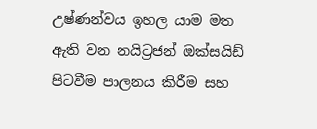උෂ්ණන්වය ඉහල යාම මත ඇ‌ති වන නයිට්‍රජන් ඔක්සයිඩ් පිටවීම පාලනය කිරීම සහ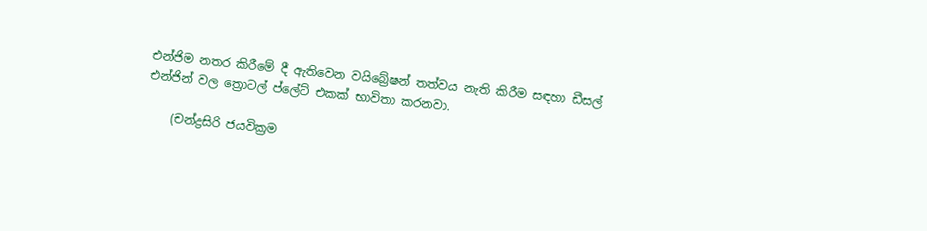එන්ජිම නතර කිරීමේ දී ඇ‌තිවෙන වයිබ්‍රේෂන් තත්වය නැති කිරීම සඳහා ඩීසල් එන්ජින් වල ත්‍රොටල් ප්ලේට් එකක් භාවිතා කරනවා.

    (චන්ද්‍රසිරි ජයවික්‍රම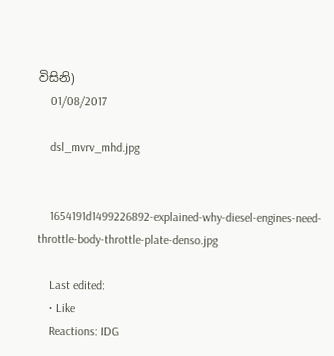විසිනි)
    01/08/2017

    dsl_mvrv_mhd.jpg


    1654191d1499226892-explained-why-diesel-engines-need-throttle-body-throttle-plate-denso.jpg

    Last edited:
    • Like
    Reactions: IDG